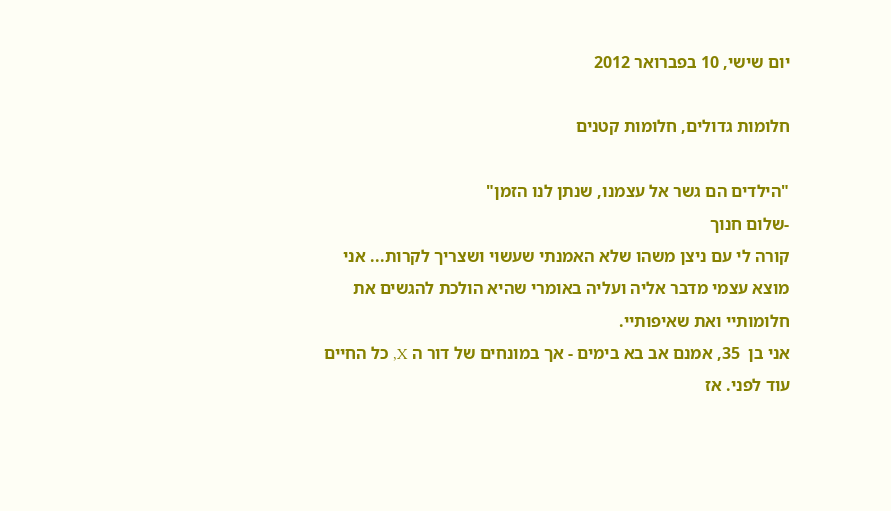יום שישי, 10 בפברואר 2012

חלומות גדולים, חלומות קטנים

"הילדים הם גשר אל עצמנו, שנתן לנו הזמן"
-שלום חנוך
קורה לי עם ניצן משהו שלא האמנתי שעשוי ושצריך לקרות... אני מוצא עצמי מדבר אליה ועליה באומרי שהיא הולכת להגשים את חלומותיי ואת שאיפותיי.
אני בן  35, אמנם אב בא בימים - אך במונחים של דור ה X, כל החיים עוד לפני. אז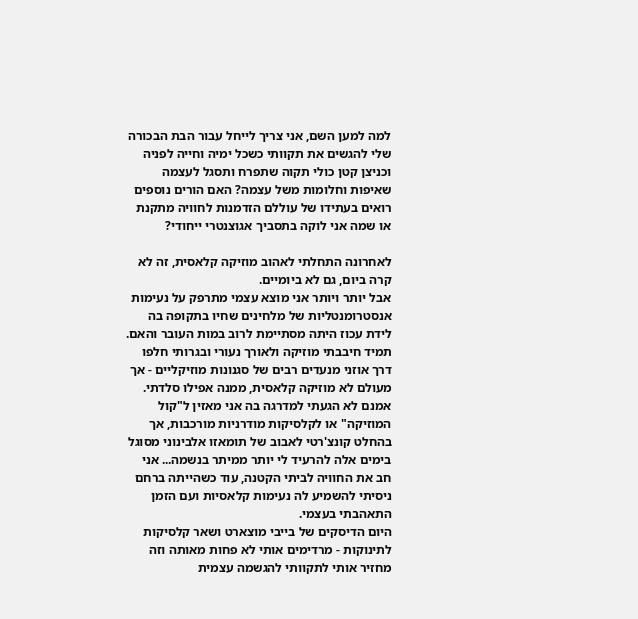למה למען השם, אני צריך לייחל עבור הבת הבכורה שלי להגשים את תקוותי כשכל ימיה וחייה לפניה וכניצן קטן כולי תקוה שתפרח ותסגל לעצמה שאיפות וחלומות משל עצמה? האם הורים נוספים רואים בעתידו של עוללם הזדמנות לחוויה מתקנת או שמה אני לוקה בתסביך אגוצנטרי ייחודי?

לאחרונה התחלתי לאהוב מוזיקה קלאסית, זה לא קרה ביום, גם לא ביומיים.
אבל יותר ויותר אני מוצא עצמי מתרפק על נעימות אנסטרומנטליות של מלחינים שחיו בתקופה בה לידת עכוז היתה מסתיימת לרוב במות העובר והאם. תמיד חיבבתי מוזיקה ולאורך נעורי ובגרותי חלפו דרך אוזני מנעדים רבים של סגנונות מוזיקליים - אך מעולם לא מוזיקה קלאסית, ממנה אפילו סלדתי.
אמנם לא הגעתי למדרגה בה אני מאזין ל"קול המוזיקה" או לקלסיקות מודרניות מורכבות, אך בהחלט קונצ'רטי לאבוב של תומאזו אלבינוני מסוגל בימים אלה להרעיד לי יותר ממיתר בנשמה... אני חב את החוויה לביתי הקטנה, עוד כשהייתה ברחם ניסיתי להשמיע לה נעימות קלאסיות ועם הזמן התאהבתי בעצמי.
היום הדיסקים של בייבי מוצארט ושאר קלסיקות לתינוקות - מרדימים אותי לא פחות מאותה וזה מחזיר אותי לתקוותי להגשמה עצמית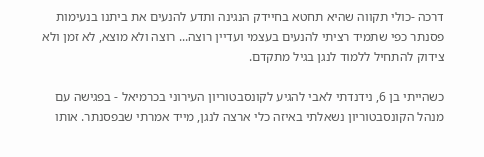דרכה -כולי תקווה שהיא תחטא בחיידק הנגינה ותדע להנעים את ביתנו בנעימות פסנתר כפי שתמיד רציתי להנעים בעצמי ועדיין רוצה... רוצה ולא מוצא, לא זמן ולא צידוק להתחיל ללמוד לנגן בגיל מתקדם.

כשהייתי בן 6, נידנדתי לאבי להגיע לקונסבטוריון העירוני בכרמיאל - בפגישה עם מנהל הקונסבטוריון נשאלתי באיזה כלי ארצה לנגן, מייד אמרתי שבפסנתר. אותו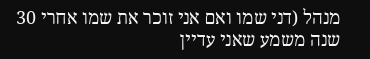מנהל (דני שמו ואם אני זוכר את שמו אחרי 30 שנה משמע שאני עדיין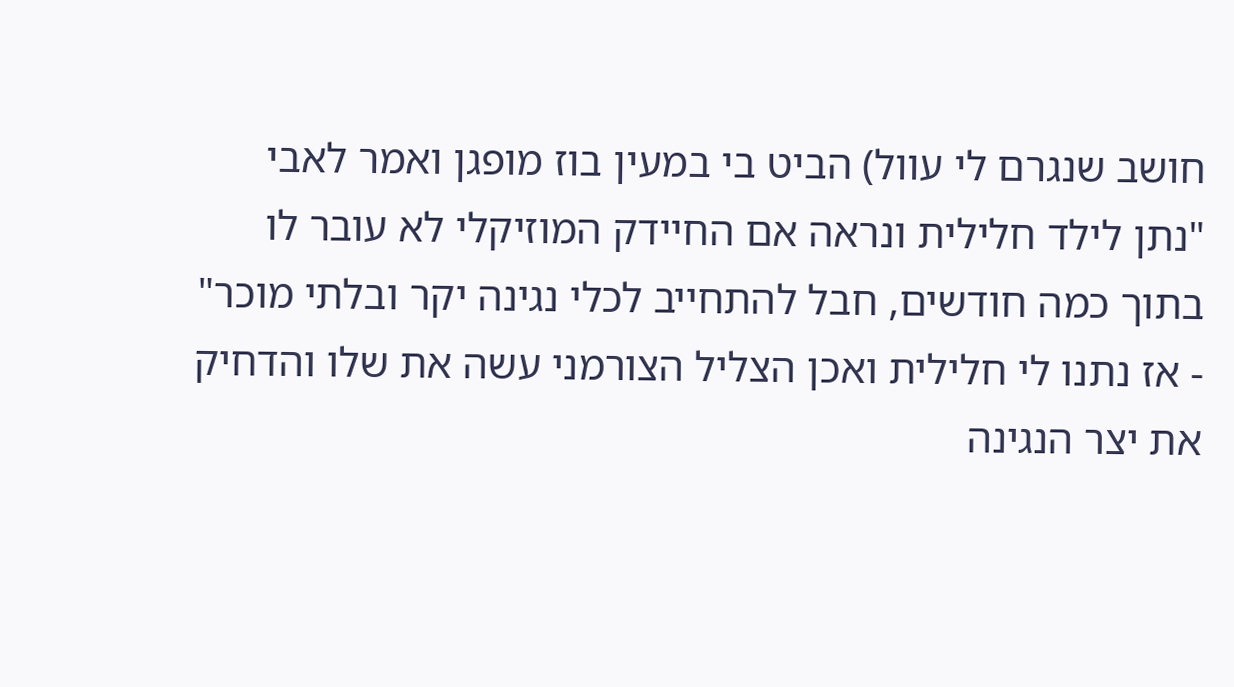חושב שנגרם לי עוול) הביט בי במעין בוז מופגן ואמר לאבי "נתן לילד חלילית ונראה אם החיידק המוזיקלי לא עובר לו בתוך כמה חודשים, חבל להתחייב לכלי נגינה יקר ובלתי מוכר" - אז נתנו לי חלילית ואכן הצליל הצורמני עשה את שלו והדחיק את יצר הנגינה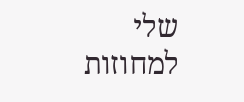שלי למחוזות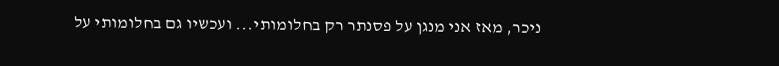ניכר, מאז אני מנגן על פסנתר רק בחלומותי... ועכשיו גם בחלומותי על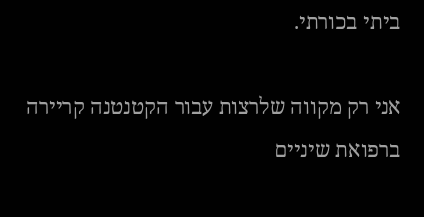ביתי בכורתי.

אני רק מקווה שלרצות עבור הקטנטנה קריירה ברפואת שיניים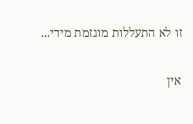זו לא התעללות מוגזמת מידי...

אין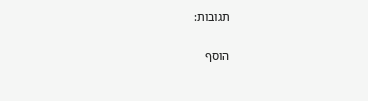תגובות:

הוסף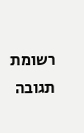רשומת תגובה